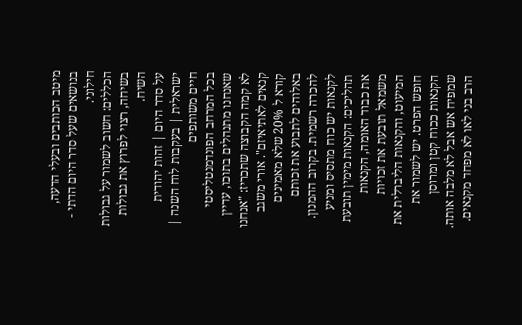מיטב הכותבים ובעלי הדעה, בנושאים שעל סדר היום הדתי - חילוני.
הכללים: חשוב לשמור על גבולות בשיחה, רצוי לפרוץ את גבולות השיח.
על סדר היום | זהות יהודית ישראלית | בעקבות לוח השנה | חיים משותפים
בכל המרחב הפונדמנטליסטי שאנחנו מתנהלים בתוכו, עדיין לא קמה הקבוצה שתכריז: "אנחנו קנאים לאתיאיזם". אורי משגב קורא ל 20% שלא מאמינים באלוהים לתבוע את זכותם להכרה רשמית. בקרוב ההמנון.
לקנאות יש כוח מתסיס ומניע תהליכים: הקנאות מימין תובעת את כבוד האומה, הקנאות משמאל תובעת את זכויות המיעוט, והקנאות הליברלית את חופש הפרט. יש לשמור את הקנאות ככוח קטן ומרוסן שמפיח אש אבל לא מלבה אותה. הרב בני לאו לא מפחד מקנאים.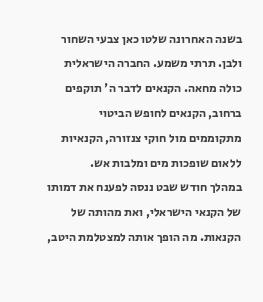בשנה האחרונה שלטו כאן צבעי השחור ולבן. תרתי משמע. החברה הישראלית כולה מחאה. הקנאים לדבר ה' תוקפים ברחוב, הקנאים לחופש הביטוי מתקוממים מול חוקי צנזורה, הקנאיות ללאום שופכות מים ומלבות אש.
במהלך חודש שבט ננסה לפענח את דמותו של הקנאי הישראלי, ואת מהותה של הקנאות. מה הופך אותה למצטלמת היטב,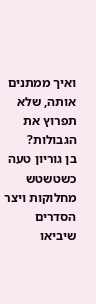ואיך ממתנים אותה, שלא תפרוץ את הגבולות?
בן גוריון טעה כשטשטש מחלוקות ויצר הסדרים שיביאו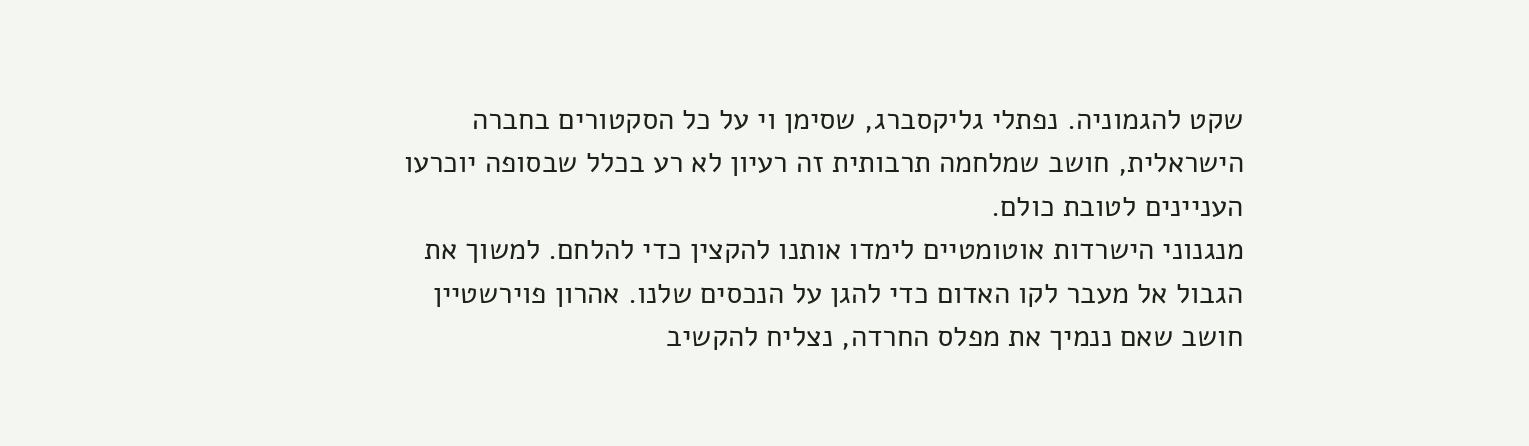שקט להגמוניה. נפתלי גליקסברג, שסימן וי על כל הסקטורים בחברה הישראלית, חושב שמלחמה תרבותית זה רעיון לא רע בכלל שבסופה יוכרעו העניינים לטובת כולם.
מנגנוני הישרדות אוטומטיים לימדו אותנו להקצין כדי להלחם. למשוך את הגבול אל מעבר לקו האדום כדי להגן על הנכסים שלנו. אהרון פוירשטיין חושב שאם ננמיך את מפלס החרדה, נצליח להקשיב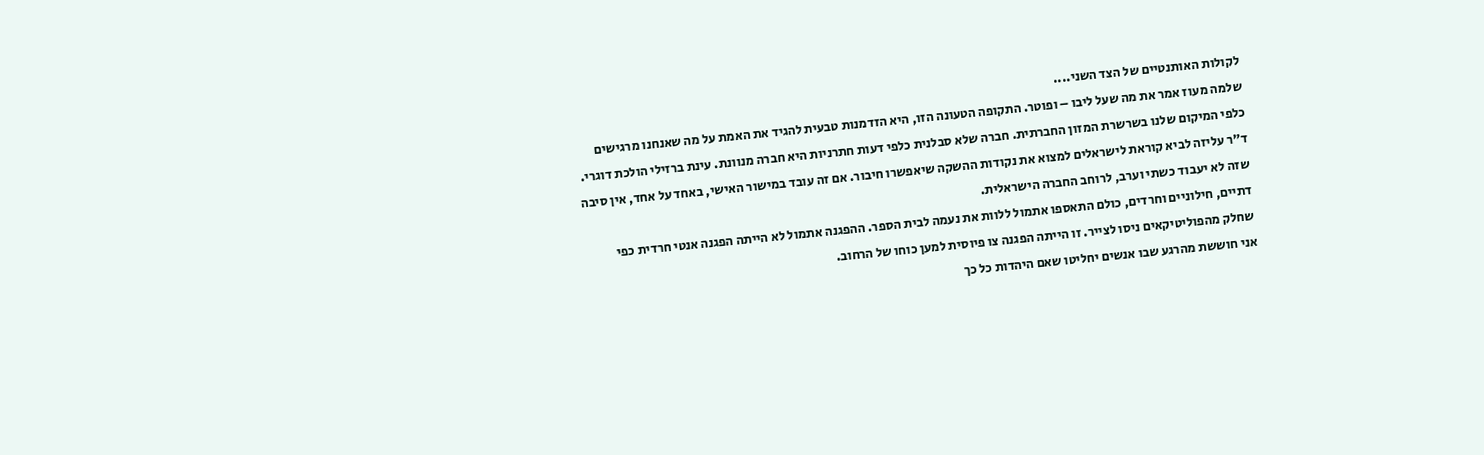לקולות האותנטיים של הצד השני....
שלמה מעוז אמר את מה שעל ליבו – ופוטר. התקופה הטעונה הזו, היא הזדמנות טבעית להגיד את האמת על מה שאנחנו מרגישים כלפי המיקום שלנו בשרשרת המזון החברתית. חברה שלא סבלנית כלפי דעות חתרניות היא חברה מנוונת. עינת ברזילי הולכת דוגרי.
ד"ר עליזה לביא קוראת לישראלים למצוא את נקודות ההשקה שיאפשרו חיבור. אם זה עובד במישור האישי, באחד על אחד, אין סיבה שזה לא יעבוד כשתי וערב, לרוחב החברה הישראלית.
דתיים, חילוניים וחרדים, כולם התאספו אתמול ללוות את נעמה לבית הספר. ההפגנה אתמול לא הייתה הפגנה אנטי חרדית כפי שחלק מהפוליטיקאים ניסו לצייר. זו הייתה הפגנה צו פיוסית למען כוחו של הרחוב.
אני חוששת מהרגע שבו אנשים יחליטו שאם היהדות כל כך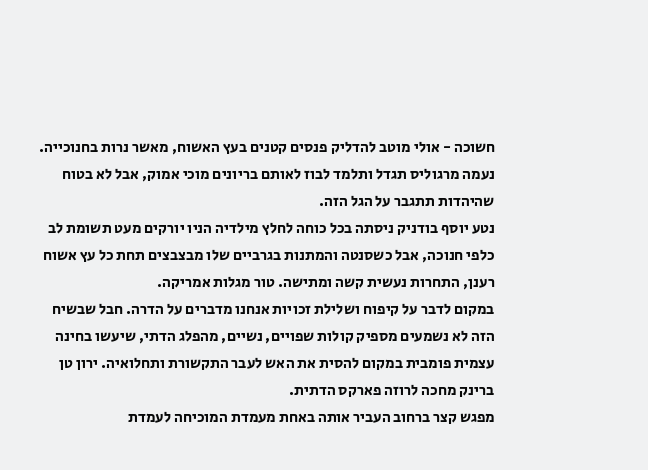חשוכה - אולי מוטב להדליק פנסים קטנים בעץ האשוח, מאשר נרות בחנוכייה. נעמה מרגוליס תגדל ותלמד לבוז לאותם בריונים מוכי אמוק, אבל לא בטוח שהיהדות תתגבר על הגל הזה.
נטע יוסף בודניק ניסתה בכל כוחה לחלץ מילדיה הניו יורקים מעט תשומת לב כלפי חנוכה, אבל כשסנטה והמתנות בגרביים שלו מבצבצים תחת כל עץ אשוח רענן, התחרות נעשית קשה ומתישה. טור מגלות אמריקה.
במקום לדבר על קיפוח ושלילת זכויות אנחנו מדברים על הדרה. חבל שבשיח הזה לא נשמעים מספיק קולות שפויים, נשיים, מהפלג הדתי, שיעשו בחינה עצמית פומבית במקום להסית את האש לעבר התקשורת ותחלואיה. ירון טן ברינק מחכה לרוזה פארקס הדתית.
מפגש קצר ברחוב העביר אותה באחת מעמדת המוכיחה לעמדת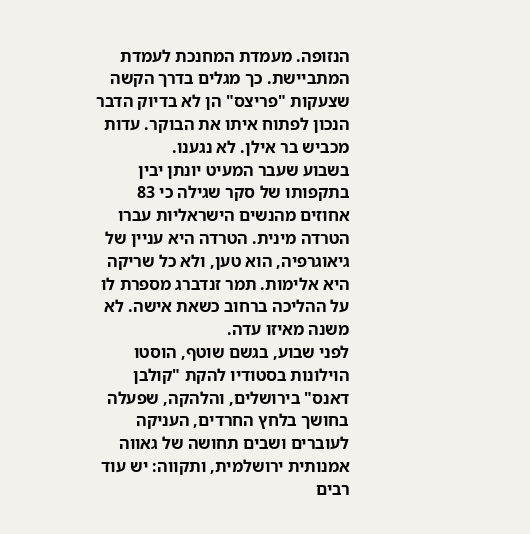הנזופה. מעמדת המחנכת לעמדת המתביישת. כך מגלים בדרך הקשה שצעקות "פריצס" הן לא בדיוק הדבר הנכון לפתוח איתו את הבוקר. עדות מכביש בר אילן. לא נגענו.
בשבוע שעבר המעיט יונתן יבין בתקפותו של סקר שגילה כי 83 אחוזים מהנשים הישראליות עברו הטרדה מינית. הטרדה היא עניין של גיאוגרפיה, הוא טען, ולא כל שריקה היא אלימות. תמר זנדברג מספרת לו על ההליכה ברחוב כשאת אישה. לא משנה מאיזו עדה.
לפני שבוע, בגשם שוטף, הוסטו הוילונות בסטודיו להקת "קולבן דאנס" בירושלים, והלהקה, שפעלה בחושך בלחץ החרדים, העניקה לעוברים ושבים תחושה של גאווה אמנותית ירושלמית, ותקווה: יש עוד רבים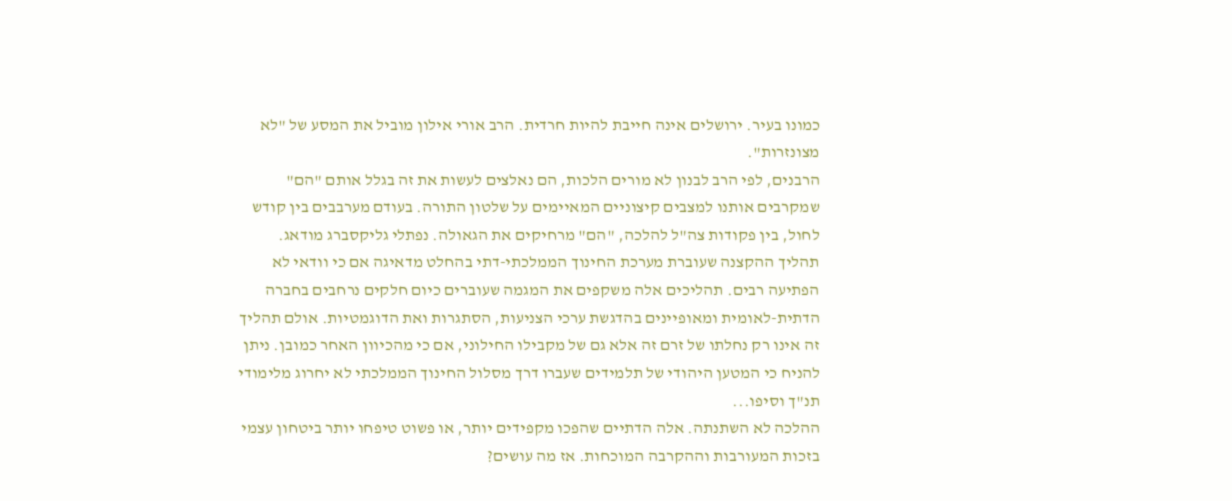כמונו בעיר. ירושלים אינה חייבת להיות חרדית. הרב אורי אילון מוביל את המסע של "לא מצונזרות".
הרבנים, לפי הרב לבנון לא מורים הלכות, הם נאלצים לעשות את זה בגלל אותם "הם" שמקרבים אותנו למצבים קיצוניים המאיימים על שלטון התורה. בעודם מערבבים בין קודש לחול, בין פקודות צה"ל להלכה, "הם" מרחיקים את הגאולה. נפתלי גליקסברג מודאג.
תהליך ההקצנה שעוברת מערכת החינוך הממלכתי-דתי בהחלט מדאיגה אם כי וודאי לא הפתיעה רבים. תהליכים אלה משקפים את המגמה שעוברים כיום חלקים נרחבים בחברה הדתית-לאומית ומאופיינים בהדגשת ערכי הצניעות, הסתגרות ואת הדוגמטיות. אולם תהליך זה אינו רק נחלתו של זרם זה אלא גם של מקבילו החילוני, אם כי מהכיוון האחר כמובן. ניתן להניח כי המטען היהודי של תלמידים שעברו דרך מסלול החינוך הממלכתי לא יחרוג מלימודי תנ"ך וסיפו...
ההלכה לא השתנתה. אלה הדתיים שהפכו מקפידים יותר, או פשוט טיפחו יותר ביטחון עצמי בזכות המעורבות וההקרבה המוכחות. אז מה עושים?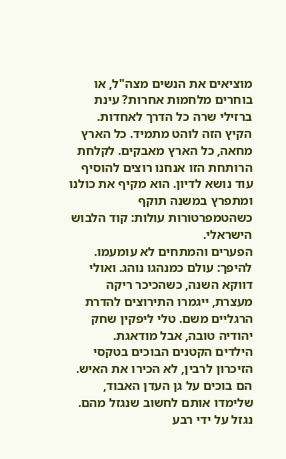מוציאים את הנשים מצה"ל, או בוחרים מלחמות אחרות? עינת ברזילי שרה כל הדרך לאחדות.
הקיץ הזה לוהט מתמיד. כל הארץ מחאה, כל הארץ מאבקים. לקלחת הרותחת הזו אנחנו רוצים להוסיף עוד נושא לדיון. הוא מקיף את כולנו ומתפרץ במשנה תוקף כשהטמפרטורות עולות: קוד הלבוש הישראלי.
הפערים והמתחים לא עומעמו. להיפך: עולם כמנהגו נוהג. ואולי דווקא השנה, כשהכיכר ריקה מעצרת, ייגמרו התירוצים להדרת הרגליים משם. טלי ליפקין שחק יהודיה טובה, אבל מודאגת.
הילדים הקטנים הבוכים בטקסי הזיכרון לרבין, לא הכירו את האיש. הם בוכים על גן העדן האבוד, שלימדו אותם לחשוב שנגזל מהם. נגזל על ידי רבע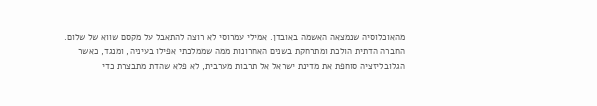מהאוכלוסיה שנמצאה האשמה באובדן. אמילי עמרוסי לא רוצה להתאבל על מקסם שווא של שלום.
החברה הדתית הולכת ומתרחקת בשנים האחרונות ממה שממלכתי אפילו בעיניה, ומנגד, כאשר הגלובליזציה סוחפת את מדינת ישראל אל תרבות מערבית, לא פלא שהדת מתבצרת כדי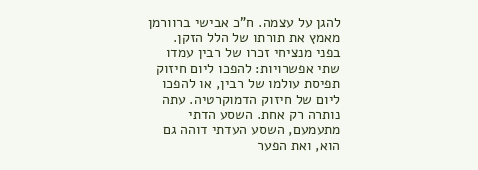להגן על עצמה. ח"כ אבישי ברוורמן מאמץ את תורתו של הלל הזקן.
בפני מנציחי זכרו של רבין עמדו שתי אפשרויות: להפכו ליום חיזוק תפיסת עולמו של רבין, או להפכו ליום של חיזוק הדמוקרטיה. עתה נותרה רק אחת. השסע הדתי מתעמעם, השסע העדתי דוהה גם הוא, ואת הפער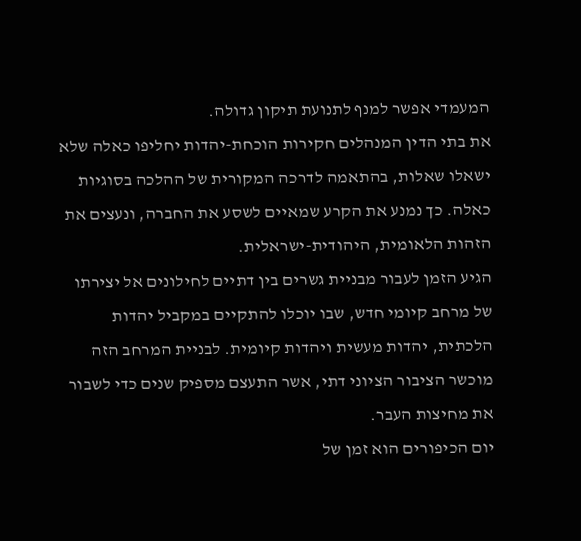המעמדי אפשר למנף לתנועת תיקון גדולה.
את בתי הדין המנהלים חקירות הוכחת-יהדות יחליפו כאלה שלא ישאלו שאלות, בהתאמה לדרכה המקורית של ההלכה בסוגיות כאלה. כך נמנע את הקרע שמאיים לשסע את החברה, ונעצים את הזהות הלאומית, היהודית-ישראלית.
הגיע הזמן לעבור מבניית גשרים בין דתיים לחילונים אל יצירתו של מרחב קיומי חדש, שבו יוכלו להתקיים במקביל יהדות הלכתית, יהדות מעשית ויהדות קיומית. לבניית המרחב הזה מוכשר הציבור הציוני דתי, אשר התעצם מספיק שנים כדי לשבור את מחיצות העבר.
יום הכיפורים הוא זמן של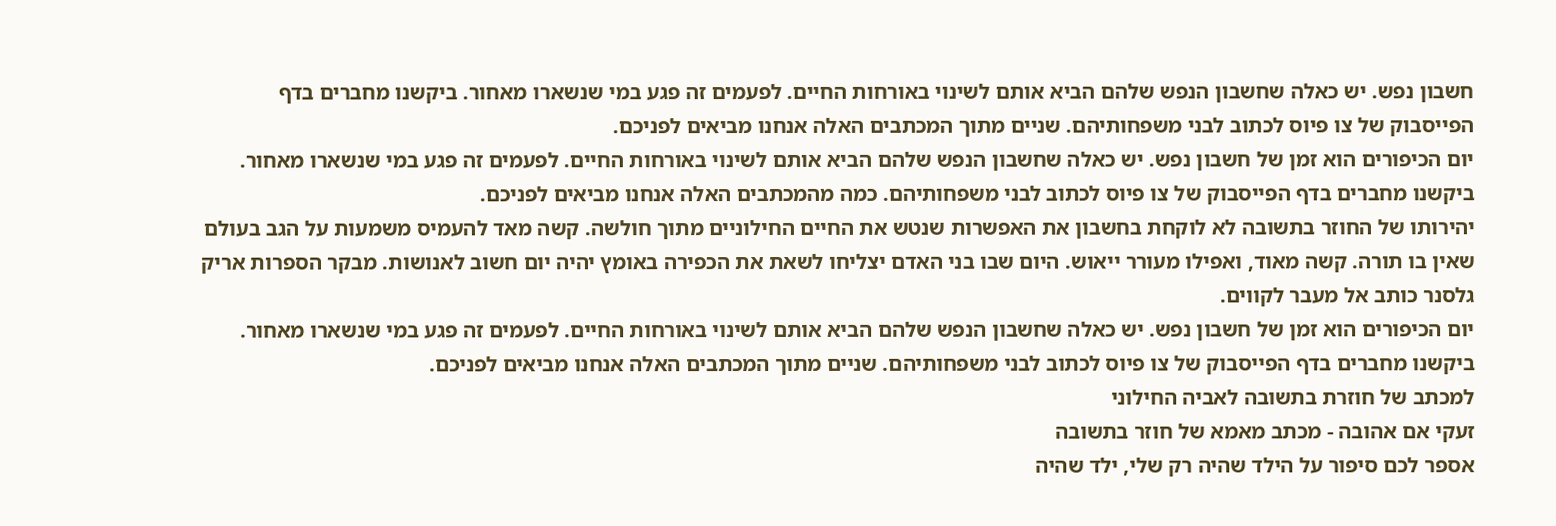חשבון נפש. יש כאלה שחשבון הנפש שלהם הביא אותם לשינוי באורחות החיים. לפעמים זה פגע במי שנשארו מאחור. ביקשנו מחברים בדף הפייסבוק של צו פיוס לכתוב לבני משפחותיהם. שניים מתוך המכתבים האלה אנחנו מביאים לפניכם.
יום הכיפורים הוא זמן של חשבון נפש. יש כאלה שחשבון הנפש שלהם הביא אותם לשינוי באורחות החיים. לפעמים זה פגע במי שנשארו מאחור. ביקשנו מחברים בדף הפייסבוק של צו פיוס לכתוב לבני משפחותיהם. כמה מהמכתבים האלה אנחנו מביאים לפניכם.
יהירותו של החוזר בתשובה לא לוקחת בחשבון את האפשרות שנטש את החיים החילוניים מתוך חולשה. קשה מאד להעמיס משמעות על הגב בעולם שאין בו תורה. קשה מאוד, ואפילו מעורר ייאוש. היום שבו בני האדם יצליחו לשאת את הכפירה באומץ יהיה יום חשוב לאנושות. מבקר הספרות אריק גלסנר כותב אל מעבר לקווים.
יום הכיפורים הוא זמן של חשבון נפש. יש כאלה שחשבון הנפש שלהם הביא אותם לשינוי באורחות החיים. לפעמים זה פגע במי שנשארו מאחור. ביקשנו מחברים בדף הפייסבוק של צו פיוס לכתוב לבני משפחותיהם. שניים מתוך המכתבים האלה אנחנו מביאים לפניכם.
למכתב של חוזרת בתשובה לאביה החילוני
זעקי אם אהובה - מכתב מאמא של חוזר בתשובה
אספר לכם סיפור על הילד שהיה רק שלי, ילד שהיה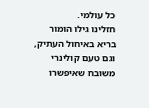כל עולמי.
חזלינו גילו הומור בריא באיחול העתיק, וגם טעם קולינרי משובח שאיפשרו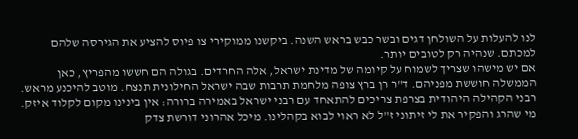לנו להעלות על השולחן דגים ובשר כבש בראש השנה. ביקשנו ממוקירי צו פיוס להציע את הגירסה שלהם למכתם. שנהיה רק לטובים יותר.
אם יש מישהו שצריך לשמוח על קיומה של מדינת ישראל, אלה החרדים. בגולה הם חששו מהפריץ, כאן הממשלה חוששת מפניהם. ד"ר רן ברץ צופה מלחמת תרבות שבה ישראל החילונית תנצח. מוטב להיכנע מראש.
רבני הקהילה היהודית בצרפת צריכים להתאחד עם רבני ישראל באמירה ברורה: אין בינינו מקום לקלוד איזק. מי שהרג והפקיר את לי זיתוני ז"ל לא ראוי לבוא בקהלינו. מיכל אהרוני דורשת צדק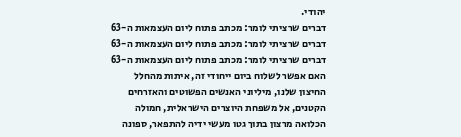יהודי.
דברים שרציתי לומר: מכתב פתוח ליום העצמאות ה-63
דברים שרציתי לומר: מכתב פתוח ליום העצמאות ה-63
דברים שרציתי לומר: מכתב פתוח ליום העצמאות ה-63
האם אפשר לשלוח ביום ייחודי זה, איתות מהחלל החיצון שלנו, מיליוני האנשים הפשוטים והאזרחים הקטנים, אל משפחת היוצרים הישראלית, חמולה הכלואה מרצון בתוך גטו מעשי ידיה להתפאר, ספונה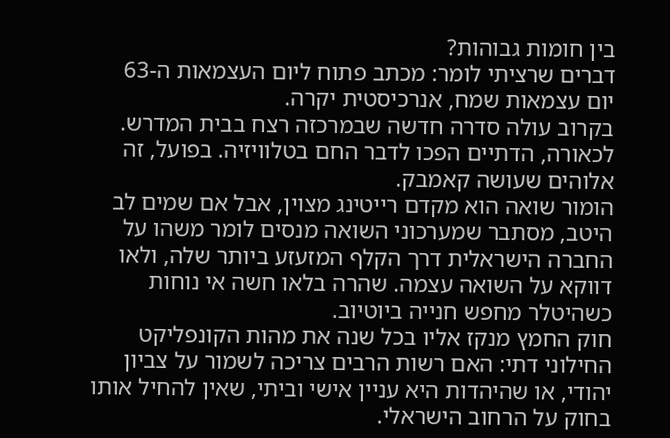בין חומות גבוהות?
דברים שרציתי לומר: מכתב פתוח ליום העצמאות ה-63
יום עצמאות שמח, אנרכיסטית יקרה.
בקרוב עולה סדרה חדשה שבמרכזה רצח בבית המדרש. לכאורה, הדתיים הפכו לדבר החם בטלוויזיה. בפועל, זה אלוהים שעושה קאמבק.
הומור שואה הוא מקדם רייטינג מצוין, אבל אם שמים לב היטב, מסתבר שמערכוני השואה מנסים לומר משהו על החברה הישראלית דרך הקלף המזעזע ביותר שלה, ולאו דווקא על השואה עצמה. שהרה בלאו חשה אי נוחות כשהיטלר מחפש חנייה ביוטיוב.
חוק החמץ מנקז אליו בכל שנה את מהות הקונפליקט החילוני דתי: האם רשות הרבים צריכה לשמור על צביון יהודי, או שהיהדות היא עניין אישי וביתי, שאין להחיל אותו בחוק על הרחוב הישראלי.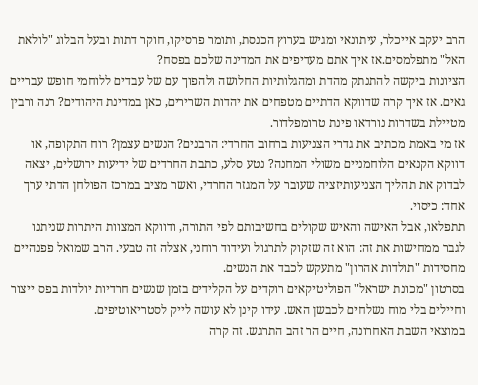הרב יעקב אייכלר, עיתונאי ומגיש בערוץ הכנסת, ותומר פרסיקו, חוקר דתות ובעל הבלוג "לולאת האל" מתפלמסים.אז איך אתם מעדיפים את המדינה שלכם בפסח?
הציונות ביקשה להתנתק מהדת ומהגלותיות החלושה ולהפוך עם של עבדים ללוחמי חופש עבריים גאים. אז איך קרה שדווקא הדתיים מטפחים את יהדות השרירים, כאן במדינת היהודים? רנה ורבין מטיילת בשדרות נורדאו פינת טרומפלדור.
אז מי באמת מכתיב את גדרי הצניעות ברחוב החרדי: הרבנים? הנשים עצמן? רוח התקופה, או דווקא הקנאים הלוחמניים משולי המחנה? נטע סלע, כתבת החרדים של ידיעות ירושלים, יצאה לבדוק את תהליך הצניעותיזציה שעובר על המגזר החרדי, ואשר מציב במרכז הפולחן הדתי ערך אחד: כיסוי.
תתפלאו, אבל האישה והאיש שקולים בחשיבותם לפי התורה, ודווקא המצוות היתרות שניתנו לגבר ממחישות את זה: הוא זה שזקוק לתרגול ועידוד רוחני, אצלה זה טבעי. הרב שמואל פפנהיים מחסידות "תולדות אהרון" מתעקש לכבד את הנשים.
בסרטון "מכונת ישראל" הפוליטיקאים רוקדים על הקלידים בזמן שנשים חרדיות יולדות בפס ייצור וחיילים בלי מוח נשלחים לכבשן האש. עידו קינן לא עושה לייק לסטריאוטיפים.
במוצאי השבת האחרונה, חיים הר זהב התרגש. זה קרה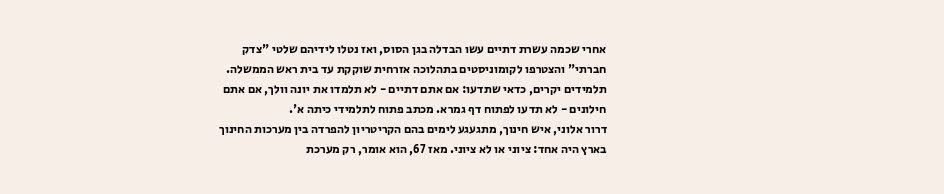אחרי שכמה עשרת דתיים עשו הבדלה בגן הסוס, ואז נטלו לידיהם שלטי "צדק חברתי" והצטרפו לקומוניסטים בתהלוכה אזרחית שוקקת עד בית ראש הממשלה.
תלמידים יקרים, כדאי שתדעו: אם אתם דתיים - לא תלמדו את יונה וולך, אם אתם חילונים - לא תדעו לפתוח דף גמרא. מכתב פתוח לתלמידי כיתה א'.
דרור אלוני, איש חינוך, מתגעגע לימים בהם הקריטריון להפרדה בין מערכות החינוך בארץ היה אחד: ציוני או לא ציוני. מאז 67, הוא אומר, רק מערכת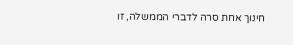חינוך אחת סרה לדברי הממשלה, זו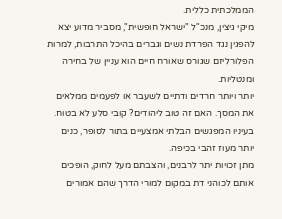הממלכתית כללית.
מיקי גיצין, מנכ"ל "ישראל חופשית", מסביר מדוע יצא להפגין נגד הפרדת נשים וגברים בהיכל התרבות, למרות הפלורליזם שגורס שאורח חיים הוא עניין של בחירה ומנטליות.
יותר ויותר חרדים ודתיים לשעבר או לפעמים ממלאים את המסך. האם זה טוב ליהודים? קובי סלע לא בטוח. בעיניו המפגשים הבלתי אמצעיים בתור לסופר, כנים יותר מעוז זהבי בכיפה.
מתן זכויות יתר לרבנים, והצבתם מעל לחוק, הופכים אותם לכוהני דת במקום למורי הדרך שהם אמורים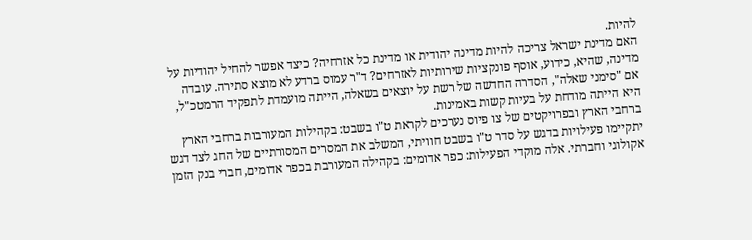להיות.
האם מדינת ישראל צריכה להיות מדינה יהודית או מדינת כל אזרחיה? כיצד אפשר להחיל יהודיות על מדינה, שהיא, כידוע, אוסף פונקציות שירותיות לאזרחים? ד"ר עמוס ברדע לא מוצא סתירה. עובדה
אם "סימני שאלה", הסדרה החדשה של רשת על יוצאים בשאלה, הייתה מועמדת לתפקיד הרמטכ"ל, היא הייתה מודחת על בעיות קשות באמינות.
ברחבי הארץ ובפרויקטים של צו פיוס נערכים לקראת ט"ו בשבט: בקהילות המעורבות ברחבי הארץ יתקיימו פעילויות בדגש על סדר ט"ו בשבט חוויתי, המשלב את המסרים המסורתיים של החג לצד דגש אקולוגי וחברתי. אלה מוקדי הפעילות: כפר אדומים: בקהילה המעורבת בכפר אדומים, חברי בנק הזמן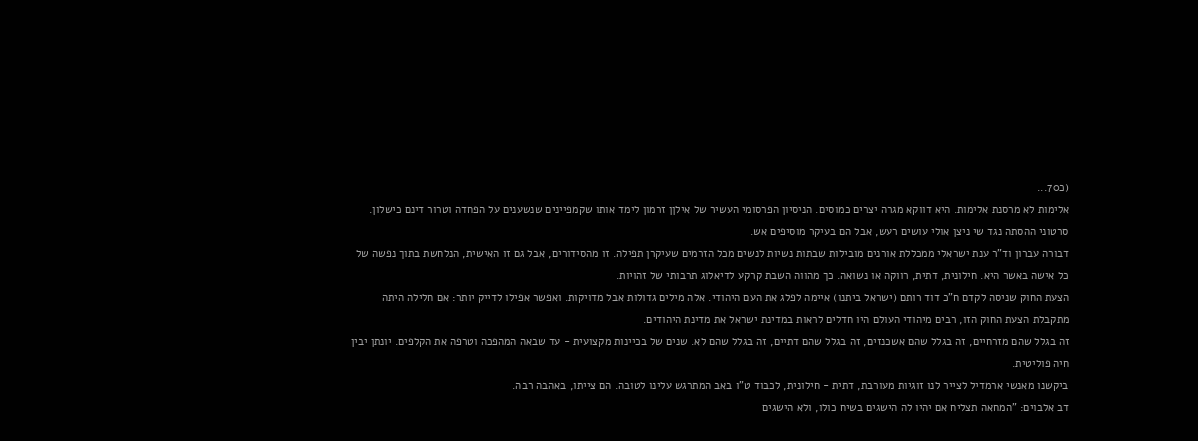(כ70...
אלימות לא מרסנת אלימות. היא דווקא מגרה יצרים כמוסים. הניסיון הפרסומי העשיר של אילןן זרמון לימד אותו שקמפיינים שנשענים על הפחדה וטרור דינם כישלון. סרטוני ההסתה נגד שי ניצן אולי עושים רעש, אבל הם בעיקר מוסיפים אש.
דבורה עברון וד"ר ענת ישראלי ממכללת אורנים מובילות שבתות נשיות לנשים מכל הזרמים שעיקרן תפילה. זו מהסידורים, אבל גם זו האישית, הנלחשת בתוך נפשה של כל אישה באשר היא. חילונית, דתית, רווקה או נשואה. כך מהווה השבת קרקע לדיאלוג תרבותי של זהויות.
הצעת החוק שניסה לקדם ח"כ דוד רותם (ישראל ביתנו) איימה לפלג את העם היהודי. אלה מילים גדולות אבל מדויקות. ואפשר אפילו לדייק יותר: אם חלילה היתה מתקבלת הצעת החוק הזו, רבים מיהודי העולם היו חדלים לראות במדינת ישראל את מדינת היהודים.
זה בגלל שהם מזרחיים, זה בגלל שהם אשכנזים, זה בגלל שהם דתיים, זה בגלל שהם לא. שנים של בכיינות מקצועית - עד שבאה המהפכה וטרפה את הקלפים. יונתן יבין חיה פוליטית.
ביקשנו מאנשי ארמדיל לצייר לנו זוגיות מעורבת, דתית - חילונית, לכבוד ט"ו באב המתרגש עלינו לטובה. הם צייתו, באהבה רבה.
דב אלבוים: "המחאה תצליח אם יהיו לה הישגים בשיח כולו, ולא הישגים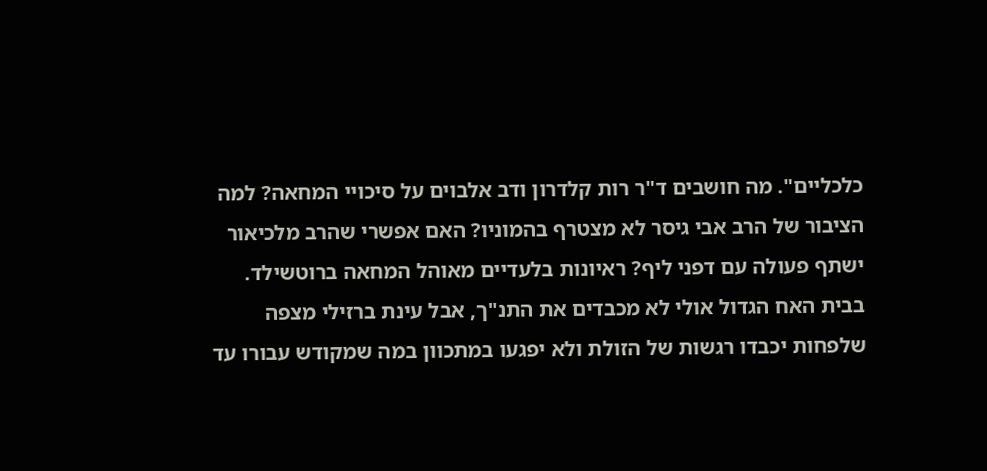כלכליים". מה חושבים ד"ר רות קלדרון ודב אלבוים על סיכויי המחאה? למה הציבור של הרב אבי גיסר לא מצטרף בהמוניו? האם אפשרי שהרב מלכיאור ישתף פעולה עם דפני ליף? ראיונות בלעדיים מאוהל המחאה ברוטשילד.
בבית האח הגדול אולי לא מכבדים את התנ"ך, אבל עינת ברזילי מצפה שלפחות יכבדו רגשות של הזולת ולא יפגעו במתכוון במה שמקודש עבורו עד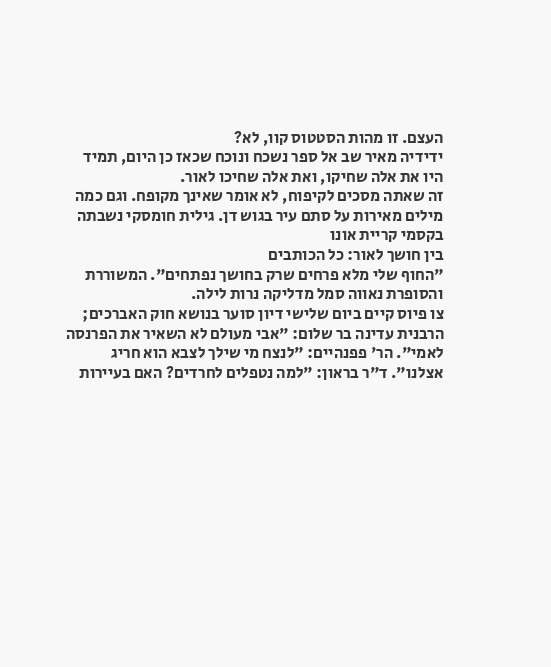העצם. זו מהות הסטטוס קוו, לא?
ידידיה מאיר שב אל ספר נשכח ונוכח שכאז כן היום, תמיד היו את אלה שחיקו, ואת אלה שחיכו לאור.
זה שאתה מסכים לקיפוח, לא אומר שאינך מקופח. וגם כמה מילים מאירות על סתם עיר בגוש דן. גילית חומסקי נשבתה בקסמי קריית אונו
בין חושך לאור: כל הכותבים
"החוף שלי מלא פרחים שרק בחושך נפתחים". המשוררת והסופרת נאווה סמל מדליקה נרות לילה.
צו פיוס קיים ביום שלישי דיון סוער בנושא חוק האברכים; הרבנית עדינה בר שלום: "אבי מעולם לא השאיר את הפרנסה לאמי". הר' פפנהיים: "לנצח מי שילך לצבא הוא חריג אצלנו". ד"ר בראון: "למה נטפלים לחרדים? האם בעיירות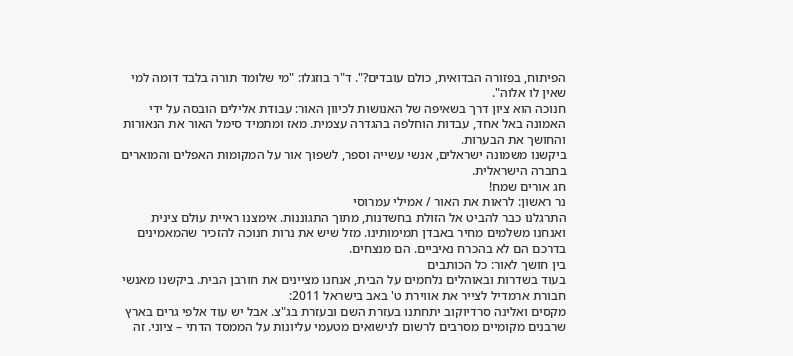הפיתוח, בפזורה הבדואית, כולם עובדים?". ד"ר בוזגלו: "מי שלומד תורה בלבד דומה למי שאין לו אלוה".
חנוכה הוא ציון דרך בשאיפה של האנושות לכיוון האור: עבודת אלילים הובסה על ידי האמונה באל אחד, עבדות הוחלפה בהגדרה עצמית. מאז ומתמיד סימל האור את הנאורות והחושך את הבערות.
ביקשנו משמונה ישראלים, אנשי עשייה וספר, לשפוך אור על המקומות האפלים והמוארים בחברה הישראלית.
חג אורים שמח!
נר ראשון: לראות את האור / אמילי עמרוסי
התרגלנו כבר להביט אל הזולת בחשדנות, מתוך התגוננות. אימצנו ראיית עולם צינית ואנחנו משלמים מחיר באבדן תמימותינו. מזל שיש את נרות חנוכה להזכיר שהמאמינים בדרכם הם לא בהכרח נאיביים. הם מנצחים.
בין חושך לאור: כל הכותבים
בעוד בשדרות ובאוהלים נלחמים על הבית, אנחנו מציינים את חורבן הבית. ביקשנו מאנשי חבורת ארמדיל לצייר את אווירת ט' באב בישראל 2011:
מקסים ואלינה סרדיוקוב יתחתנו בעזרת השם ובעזרת בג"צ. אבל יש עוד אלפי גרים בארץ שרבנים מקומיים מסרבים לרשום לנישואים מטעמי עליונות על הממסד הדתי – ציוני. זה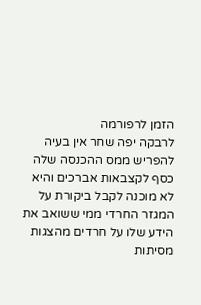הזמן לרפורמה
לרבקה יפה שחר אין בעיה להפריש ממס ההכנסה שלה כסף לקצבאות אברכים והיא לא מוכנה לקבל ביקורת על המגזר החרדי ממי ששואב את הידע שלו על חרדים מהצגות מסיתות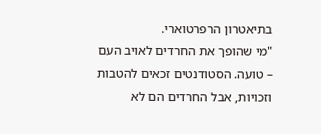בתיאטרון הרפרטוארי.
"מי שהופך את החרדים לאויב העם – טועה. הסטודנטים זכאים להטבות וזכויות, אבל החרדים הם לא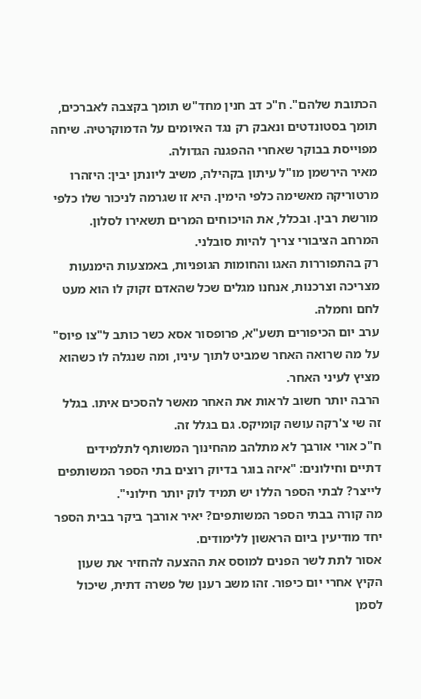הכתובת שלהם". ח"כ דב חנין מחד"ש תומך בקצבה לאברכים, תומך בסטונדטים ונאבק רק נגד האיומים על הדמוקרטיה. שיחה מפוייסת בבוקר שאחרי ההפגנה הגדולה.
מאיר הירשמן מו"ל עיתון בקהילה, משיב ליונתן יבין: היזהרו מרטוריקה מאשימה כלפי הימין. היא זו שגרמה לניכור שלו כלפי מורשת רבין. ובכלל, את הויכוחים המרים תשאירו לסלון. המרחב הציבורי צריך להיות סובלני.
רק בהתפוררות האגו והחומות הגופניות, באמצעות הימנעות מצריכה וצרכנות, אנחנו מגלים שכל שהאדם זקוק לו הוא מעט לחם וחמלה.
ערב יום הכיפורים תשע"א, פרופסור אסא כשר כותב ל"צו פיוס" על מה שרואה האחר שמביט לתוך עיניו, ומה שנגלה לו כשהוא מציץ לעיני האחר.
הרבה יותר חשוב לראות את האחר מאשר להסכים איתו. בגלל זה שי צ'רקה עושה קומיקס. גם בגלל זה.
ח"כ אורי אורבך לא מתלהב מהחינוך המשותף לתלמידים דתיים וחילונים: "איזה בוגר בדיוק רוצים בתי הספר המשותפים לייצר? לבתי הספר הללו יש תמיד לוק יותר חילוני".
מה קורה בבתי הספר המשותפים? יאיר אורבך ביקר בבית הספר יחד מודיעין ביום הראשון ללימודים.
אסור לתת לשר הפנים למוסס את ההצעה להחזיר את שעון הקיץ אחרי יום כיפור. זהו משב רענן של פשרה דתית, שיכול לסמן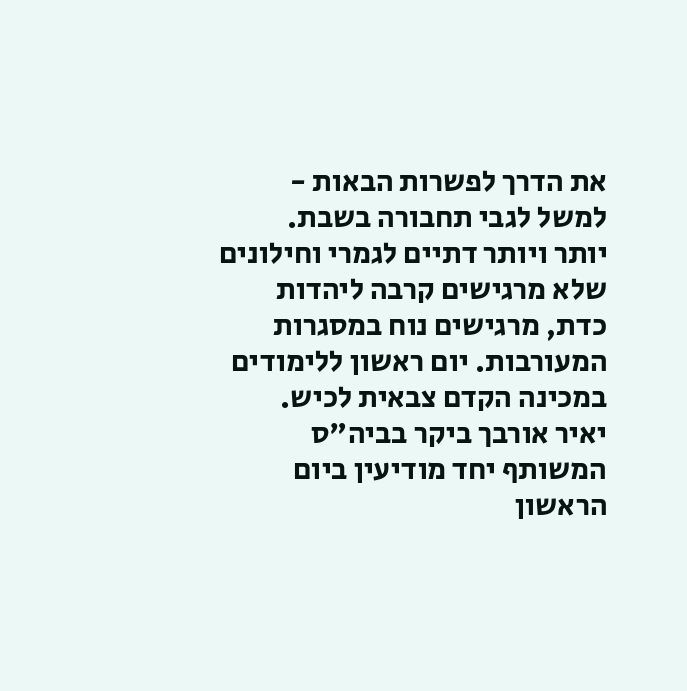את הדרך לפשרות הבאות - למשל לגבי תחבורה בשבת.
יותר ויותר דתיים לגמרי וחילונים שלא מרגישים קרבה ליהדות כדת, מרגישים נוח במסגרות המעורבות. יום ראשון ללימודים במכינה הקדם צבאית לכיש.
יאיר אורבך ביקר בביה"ס המשותף יחד מודיעין ביום הראשון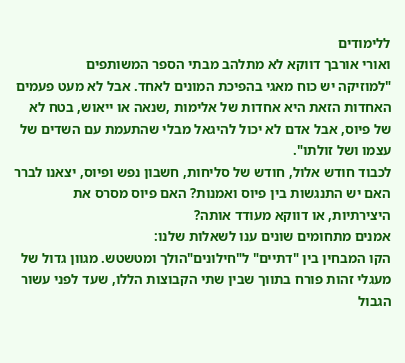ללימודים
ואורי אורבך דווקא לא מתלהב מבתי הספר המשותפים
"למוזיקה יש כוח מאגי בהפיכת המונים לאחד. אבל לא מעט פעמים האחדות הזאת היא אחדות של אלימות ,שנאה או ייאוש, בטח לא של פיוס, אבל אדם לא יכול להיגאל מבלי שהתעמת עם השדים של עצמו ושל זולתו".
לכבוד חודש אלול, חודש של סליחות, חשבון נפש ופיוס, יצאנו לברר האם יש התנגשות בין פיוס ואמנות? האם פיוס מסרס את היצירתיות, או דווקא מעודד אותה?
אמנים מתחומים שונים ענו לשאלות שלנו:
הקו המבחין בין "דתיים" ל"חילונים"הולך ומטשטש. מגוון גדול של מעגלי זהות פורח בתווך שבין שתי הקבוצות הללו, שעד לפני עשור הגבול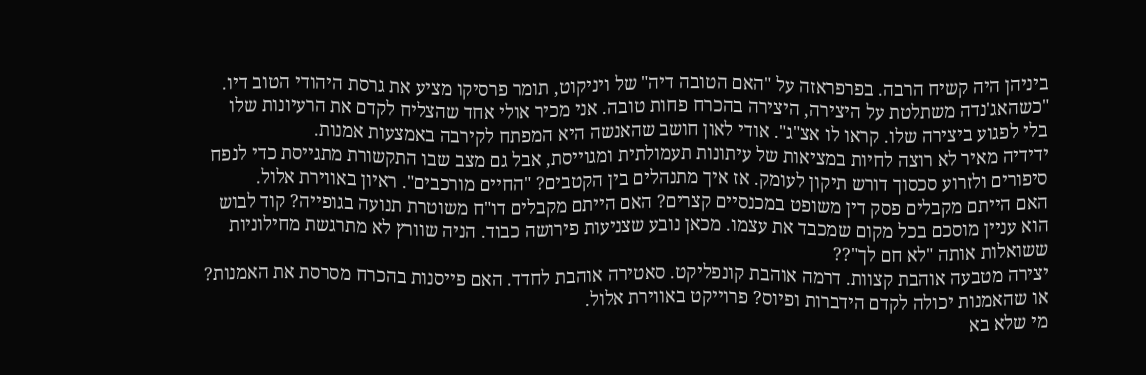ביניהן היה קשיח הרבה. בפרפראזה על "האם הטובה דיה" של ויניקוט, תומר פרסיקו מציע את גרסת היהודי הטוב דיו.
"כשהאג'נדה משתלטת על היצירה, היצירה בהכרח פחות טובה. אני מכיר אולי אחד שהצליח לקדם את הרעיונות שלו בלי לפגוע ביצירה שלו. קראו לו אצ"ג". אודי לאון חושב שהאנשה היא המפתח לקירבה באמצעות אמנות.
ידידיה מאיר לא רוצה לחיות במציאות של עיתונות תעמולתית ומגוייסת, אבל גם מצב שבו התקשורת מתגייסת כדי לנפח סיפורים ולזרוע סכסוך דורש תיקון לעומק. אז איך מתנהלים בין הקטבים? "החיים מורכבים". ראיון באווירת אלול.
האם הייתם מקבלים פסק דין משופט במכנסיים קצרים? האם הייתם מקבלים דו"ח משוטרת תנועה בגופייה? קוד לבוש הוא עניין מוסכם בכל מקום שמכבד את עצמו. מכאן נובע שצניעות פירושה כבוד. הניה שוורץ לא מתרגשת מחילוניות ששואלות אותה "לא חם לך"??
יצירה מטבעה אוהבת קצוות. דרמה אוהבת קונפליקט. סאטירה אוהבת לחדד. האם פייסנות בהכרח מסרסת את האמנות? או שהאמנות יכולה לקדם הידברות ופיוס? פרוייקט באווירת אלול.
מי שלא בא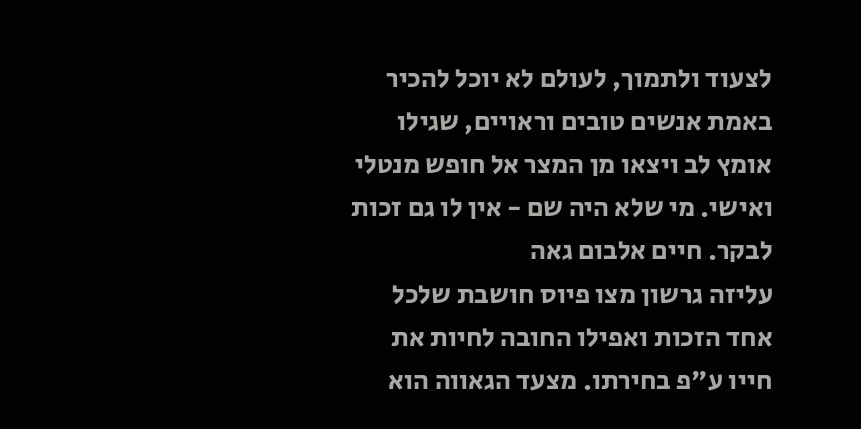לצעוד ולתמוך, לעולם לא יוכל להכיר באמת אנשים טובים וראויים, שגילו אומץ לב ויצאו מן המצר אל חופש מנטלי ואישי. מי שלא היה שם - אין לו גם זכות לבקר. חיים אלבום גאה
עליזה גרשון מצו פיוס חושבת שלכל אחד הזכות ואפילו החובה לחיות את חייו ע"פ בחירתו. מצעד הגאווה הוא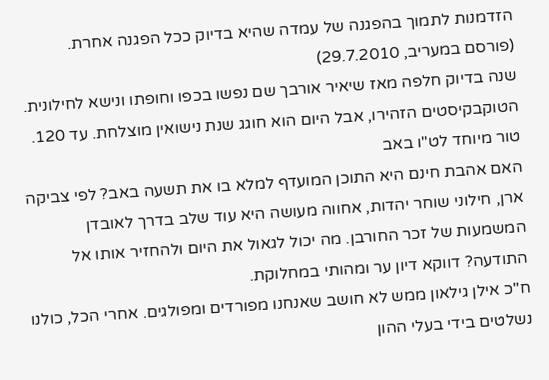הזדמנות לתמוך בהפגנה של עמדה שהיא בדיוק ככל הפגנה אחרת.
(פורסם במעריב, 29.7.2010)
שנה בדיוק חלפה מאז שיאיר אורבך שם נפשו בכפו וחופתו ונישא לחילונית. הטוקבקיסטים הזהירו, אבל היום הוא חוגג שנת נישואין מוצלחת. עד 120. טור מיוחד לט"ו באב
האם אהבת חינם היא התוכן המועדף למלא בו את תשעה באב? לפי צביקה ארן, חילוני שוחר יהדות, אחווה מעושה היא עוד שלב בדרך לאובדן המשמעות של זכר החורבן. מה יכול לגאול את היום ולהחזיר אותו אל התודעה? דווקא דיון ער ומהותי במחלוקת.
ח"כ אילן גילאון ממש לא חושב שאנחנו מפורדים ומפולגים. אחרי הכל, כולנו נשלטים בידי בעלי ההון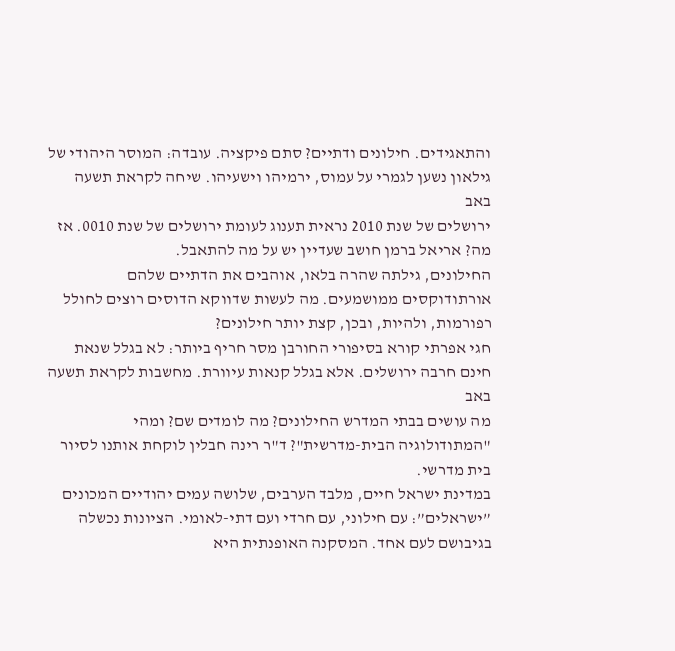והתאגידים. חילונים ודתיים? סתם פיקציה. עובדה: המוסר היהודי של גילאון נשען לגמרי על עמוס, ירמיהו וישעיהו. שיחה לקראת תשעה באב
ירושלים של שנת 2010 נראית תענוג לעומת ירושלים של שנת 0010. אז מה? אריאל ברמן חושב שעדיין יש על מה להתאבל.
החילונים, גילתה שהרה בלאו, אוהבים את הדתיים שלהם אורתודוקסים ממושמעים. מה לעשות שדווקא הדוסים רוצים לחולל רפורמות, ולהיות, ובכן, קצת יותר חילונים?
חגי אפרתי קורא בסיפורי החורבן מסר חריף ביותר: לא בגלל שנאת חינם חרבה ירושלים. אלא בגלל קנאות עיוורת. מחשבות לקראת תשעה באב
מה עושים בבתי המדרש החילונים? מה לומדים שם? ומהי "המתודולוגיה הבית-מדרשית"? ד"ר רינה חבלין לוקחת אותנו לסיור בית מדרשי.
במדינת ישראל חיים, מלבד הערבים, שלושה עמים יהודיים המכונים ”ישראלים”: עם חילוני, עם חרדי ועם דתי-לאומי. הציונות נכשלה בגיבושם לעם אחד. המסקנה האופנתית היא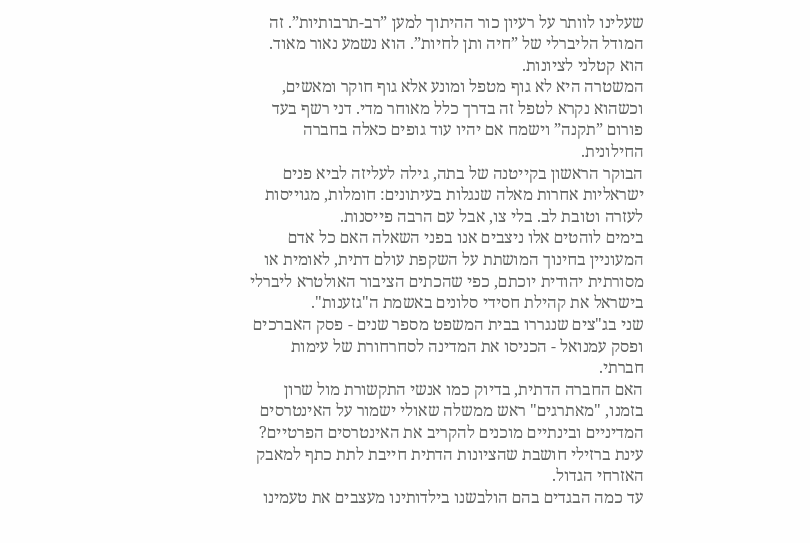שעלינו לוותר על רעיון כור ההיתוך למען ”רב-תרבותיות”. זה המודל הליברלי של ”חיה ותן לחיות”. הוא נשמע נאור מאוד. הוא קטלני לציונות.
המשטרה היא לא גוף מטפל ומונע אלא גוף חוקר ומאשים, וכשהוא נקרא לטפל זה בדרך כלל מאוחר מדי. דני רשף בעד פורום ”תקנה” וישמח אם יהיו עוד גופים כאלה בחברה החילונית.
הבוקר הראשון בקייטנה של בתה, גילה לעליזה לביא פנים ישראליות אחרות מאלה שנגלות בעיתונים: חומלות, מגוייסות לעזרה וטובת לב. בלי צו, אבל עם הרבה פייסנות.
בימים לוהטים אלו ניצבים אנו בפני השאלה האם כל אדם המעוניין בחינוך המושתת על השקפת עולם דתית, לאומית או מסורתית יהודית יוכתם, כפי שהכתים הציבור האולטרא ליברלי בישראל את קהילת חסידי סלונים באשמת ה"גזענות".
שני בג"צים שנגררו בבית המשפט מספר שנים - פסק האברכים ופסק עמנואל - הכניסו את המדינה לסחרחורת של עימות חברתי.
האם החברה הדתית, בדיוק כמו אנשי התקשורת מול שרון בזמנו, "מאתרגים" ראש ממשלה שאולי ישמור על האינטרסים המדיניים ובינתיים מוכנים להקריב את האינטרסים הפרטיים? עינת ברזילי חושבת שהציונות הדתית חייבת לתת כתף למאבק האזרחי הגדול.
עד כמה הבגדים בהם הולבשנו בילדותינו מעצבים את טעמינו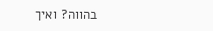בהווה? ואיך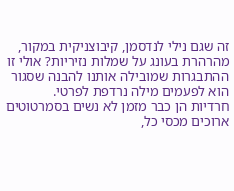זה שגם נילי לנדסמן, קיבוצניקית במקור, מהרהרת בעונג על שמלות נזיריות? אולי זו ההתבגרות שמובילה אותנו להבנה שסגור הוא לפעמים מילה נרדפת לפרטי.
חרדיות הן כבר מזמן לא נשים בסמרטוטים ארוכים מכסי כל,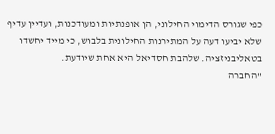כפי שגורס הדימוי החילוני, הן אופנתיות ומעודכנות, ועדיין עדיף שלא יביעו דעה על המתירנות החילונית בלבוש, כי מייד יחשדו בטאליבניזציה. שלהבת חסדיאל היא אחת שיודעת.
"החברה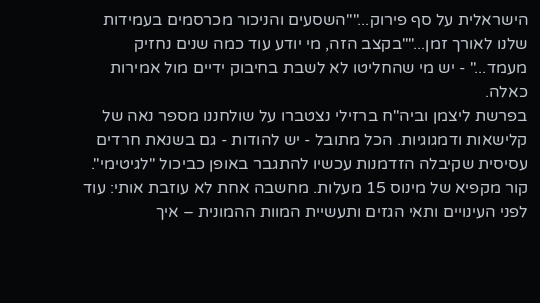הישראלית על סף פירוק...""השסעים והניכור מכרסמים בעמידות שלנו לאורך זמן...""בקצב הזה, מי יודע עוד כמה שנים נחזיק מעמד..." - יש מי שהחליטו לא לשבת בחיבוק ידיים מול אמירות כאלה.
בפרשת ליצמן וביה"ח ברזילי נצטברו על שולחננו מספר נאה של קלישאות ודמגוגיות. הכל מתובל - יש להודות - גם בשנאת חרדים עסיסית שקיבלה הזדמנות עכשיו להתגבר באופן כביכול "לגיטימי".
קור מקפיא של מינוס 15 מעלות. מחשבה אחת לא עוזבת אותי: עוד לפני העינויים ותאי הגזים ותעשיית המוות ההמונית – איך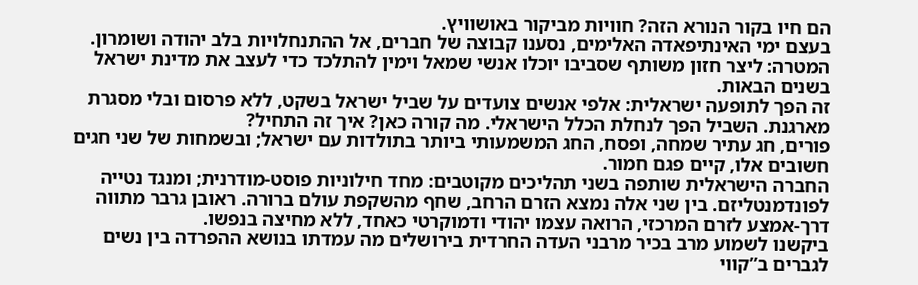הם חיו בקור הנורא הזה? חוויות מביקור באושוויץ.
בעצם ימי האינתיפאדה האלימים, נסענו קבוצה של חברים, אל ההתנחלויות בלב יהודה ושומרון. המטרה: ליצר חזון משותף שסביבו יוכלו אנשי שמאל וימין להתלכד כדי לעצב את מדינת ישראל בשנים הבאות.
זה הפך לתופעה ישראלית: אלפי אנשים צועדים על שביל ישראל בשקט, ללא פרסום ובלי מסגרת מארגנת. השביל הפך לנחלת הכלל הישראלי. מה קורה כאן? איך זה התחיל?
פורים, חג עתיר שמחה, ופסח, החג המשמעותי ביותר בתולדות עם ישראל; ובשמחות של שני חגים חשובים אלו, קיים פגם חמור.
החברה הישראלית שותפה בשני תהליכים מקוטבים: מחד חילוניות פוסט-מודרנית; ומנגד נטייה לפונדמנטליזם. בין שני אלה נמצא הזרם הרחב, שחף מהשקפת עולם ברורה. ראובן גרבר מתווה דרך-אמצע לזרם המרכזי, הרואה עצמו יהודי ודמוקרטי כאחד, ללא מחיצה בנפשו.
ביקשנו לשמוע מרב בכיר מרבני העדה החרדית בירושלים מה עמדתו בנושא ההפרדה בין נשים לגברים ב”קווי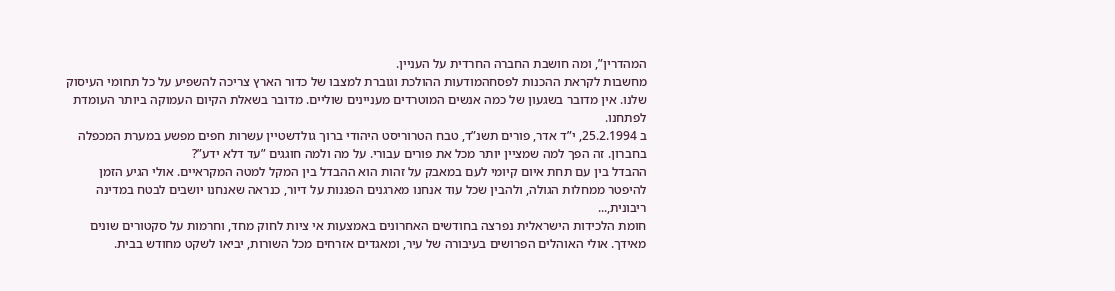המהדרין”, ומה חושבת החברה החרדית על העניין.
מחשבות לקראת ההכנות לפסחהמודעות ההולכת וגוברת למצבו של כדור הארץ צריכה להשפיע על כל תחומי העיסוק שלנו. אין מדובר בשגעון של כמה אנשים המוטרדים מעניינים שוליים. מדובר בשאלת הקיום העמוקה ביותר העומדת לפתחנו.
ב 25.2.1994, י”ד אדר, פורים תשנ”ד, טבח הטרוריסט היהודי ברוך גולדשטיין עשרות חפים מפשע במערת המכפלה בחברון. זה הפך למה שמציין יותר מכל את פורים עבורי. על מה ולמה חוגגים ”עד דלא ידע”?
ההבדל בין עם תחת איום קיומי לעם במאבק על זהות הוא ההבדל בין המקל למטה המקראיים. אולי הגיע הזמן להיפטר ממחלות הגולה, ולהבין שכל עוד אנחנו מארגנים הפגנות על דיור, כנראה שאנחנו יושבים לבטח במדינה ריבונית,...
חומת הלכידות הישראלית נפרצה בחודשים האחרונים באמצעות אי ציות לחוק מחד, וחרמות על סקטורים שונים מאידך. אולי האוהלים הפרושים בעיבורה של עיר, ומאגדים אזרחים מכל השורות, יביאו לשקט מחודש בבית.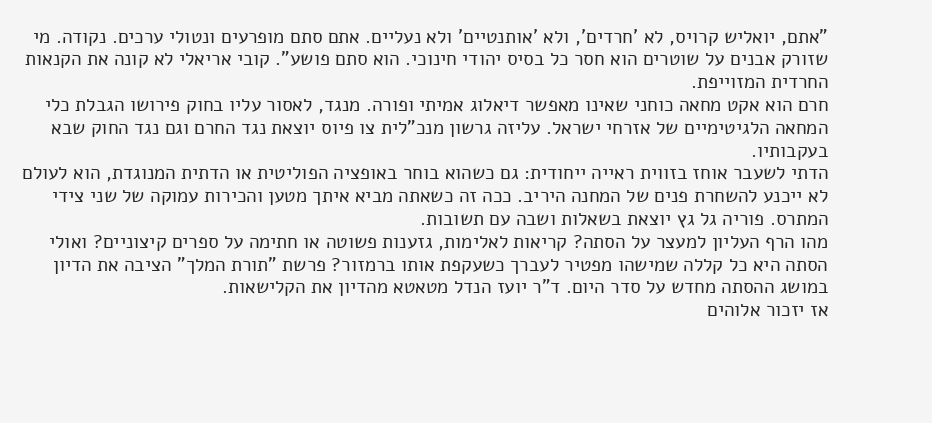"אתם, יואליש קרויס, לא 'חרדים', ולא 'אותנטיים' ולא נעליים. אתם סתם מופרעים ונטולי ערכים. נקודה. מי שזורק אבנים על שוטרים הוא חסר כל בסיס יהודי חינוכי. הוא סתם פושע". קובי אריאלי לא קונה את הקנאות החרדית המזוייפת.
חרם הוא אקט מחאה כוחני שאינו מאפשר דיאלוג אמיתי ופורה. מנגד, לאסור עליו בחוק פירושו הגבלת כלי המחאה הלגיטימיים של אזרחי ישראל. עליזה גרשון מנכ"לית צו פיוס יוצאת נגד החרם וגם נגד החוק שבא בעקבותיו.
הדתי לשעבר אוחז בזווית ראייה ייחודית: גם כשהוא בוחר באופציה הפוליטית או הדתית המנוגדת, הוא לעולם לא ייכנע להשחרת פנים של המחנה היריב. ככה זה כשאתה מביא איתך מטען והכירות עמוקה של שני צידי המתרס. פוריה גל גץ יוצאת בשאלות ושבה עם תשובות.
מהו הרף העליון למעצר על הסתה? קריאות לאלימות, גזענות פשוטה או חתימה על ספרים קיצוניים? ואולי הסתה היא כל קללה שמישהו מפטיר לעברך כשעקפת אותו ברמזור? פרשת "תורת המלך" הציבה את הדיון במושג ההסתה מחדש על סדר היום. ד"ר יועז הנדל מטאטא מהדיון את הקלישאות.
אז יזכור אלוהים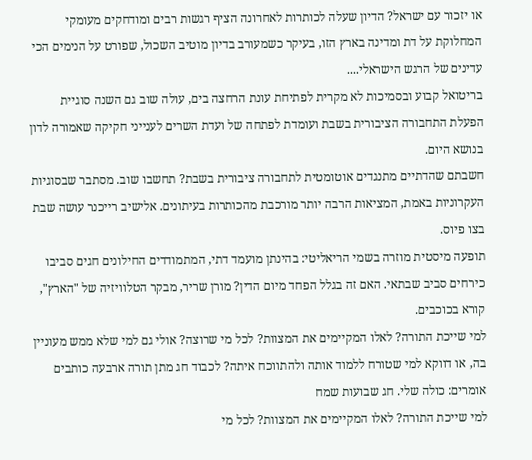או יזכור עם ישראל? הדיון שעלה לכותרות לאחרונה הציף רגשות רבים ומודחקים מעומקי המחלוקת על דת ומדינה בארץ הזו, בעיקר כשמעורב בדיון מוטיב השכול, שפורט על הנימים הכי עדינים של הרגש הישראלי....
בריטואל קבוע ובסמיכות לא מקרית לפתיחת עונת הרחצה בים, עולה שוב גם השנה סוגיית הפעלת התחבורה הציבורית בשבת ועומדת לפתחה של ועדת השרים לענייני חקיקה שאמורה לדון בנושא היום.
חשבתם שהדתיים מתנגדים אוטומטית לתחבורה ציבורית בשבת? תחשבו שוב. מסתבר שבסוגיות העקרוניות באמת, המציאות הרבה יותר מורכבת מהכותרות בעיתונים. אלישיב רייכנר עושה שבת בצו פיוס.
תופעה מיסטית מוזרה בשמי הריאליטי: בהינתן מועמד דתי, המתמודדים החילונים חגים סביבו כירחים סביב שבתאי. האם זה בגלל הפחד מיום הדין? מורן שריר, מבקר הטלוויזיה של "הארץ", קורא בכוכבים.
למי שייכת התורה? לאלו המקיימים את המצוות? לכל מי שרוצה? אולי גם למי שלא ממש מעוניין בה, או דווקא למי שטורח ללמוד אותה ולהתווכח איתה? לכבוד חג מתן תורה ארבעה כותבים אומרים: כולה שלי. חג שבועות שמח
למי שייכת התורה? לאלו המקיימים את המצוות? לכל מי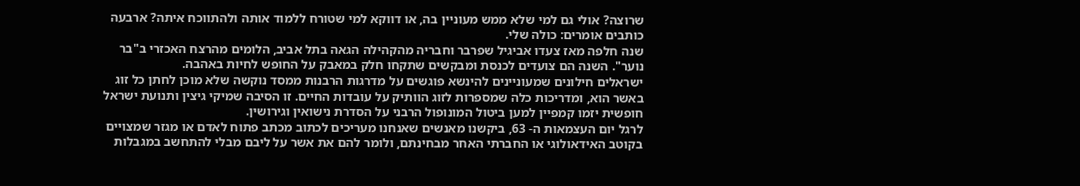שרוצה? אולי גם למי שלא ממש מעוניין בה, או דווקא למי שטורח ללמוד אותה ולהתווכח איתה? ארבעה כותבים אומרים: כולה שלי.
שנה חלפה מאז צעדו אביגיל שפרבר וחבריה מהקהילה הגאה בתל אביב, הלומים מהרצח האכזרי ב"בר נוער". השנה הם צועדים לכנסת ומבקשים שתקחו חלק במאבק על החופש לחיות באהבה.
ישראלים חילונים שמעוניינים להינשא פוגשים על מדרגות הרבנות ממסד נוקשה שלא מוכן לחתן כל זוג באשר הוא, ומדריכות כלה שמספרות לזוג הוותיק על עובדות החיים. זו הסיבה שמיקי גיצין ותנועת ישראל חופשית יזמו קמפיין למען ביטול המונופול הרבני על הסדרת נישואין וגירושין.
לרגל יום העצמאות ה- 63, ביקשנו מאנשים שאנחנו מעריכים לכתוב מכתב פתוח לאדם או מגזר שמצויים בקוטב האידאולוגי או החברתי האחר מבחינתם, ולומר להם את אשר על ליבם מבלי להתחשב במגבלות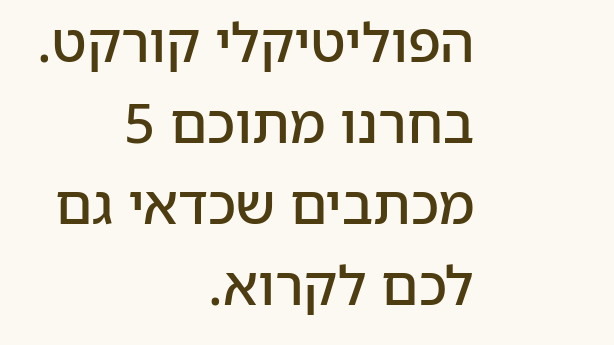הפוליטיקלי קורקט. בחרנו מתוכם 5 מכתבים שכדאי גם לכם לקרוא.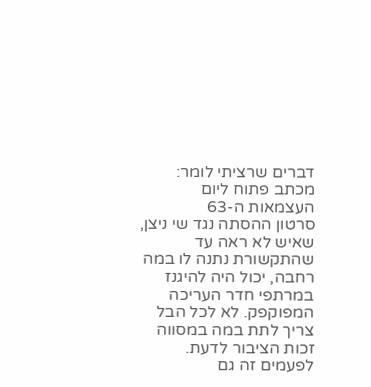דברים שרציתי לומר: מכתב פתוח ליום העצמאות ה-63
סרטון ההסתה נגד שי ניצן, שאיש לא ראה עד שהתקשורת נתנה לו במה רחבה, יכול היה להיגנז במרתפי חדר העריכה המפוקפק. לא לכל הבל צריך לתת במה במסווה זכות הציבור לדעת. לפעמים זה גם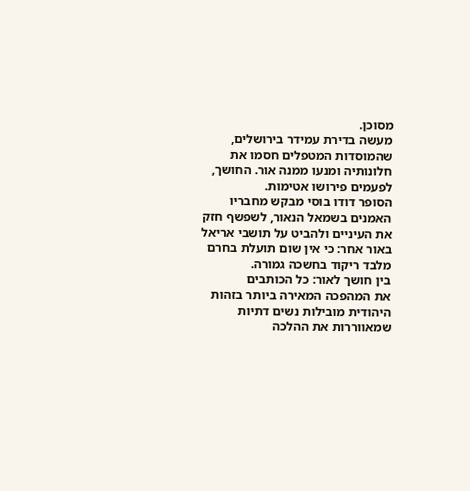מסוכן.
מעשה בדירת עמידר בירושלים, שהמוסדות המטפלים חסמו את חלונותיה ומנעו ממנה אור. החושך, לפעמים פירושו אטימות.
הסופר דודו בוסי מבקש מחבריו האמנים בשמאל הנאור, לשפשף חזק את העיניים ולהביט על תושבי אריאל באור אחר: כי אין שום תועלת בחרם מלבד ריקוד בחשכה גמורה.
בין חושך לאור: כל הכותבים
את המהפכה המאירה ביותר בזהות היהודית מובילות נשים דתיות שמאווררות את ההלכה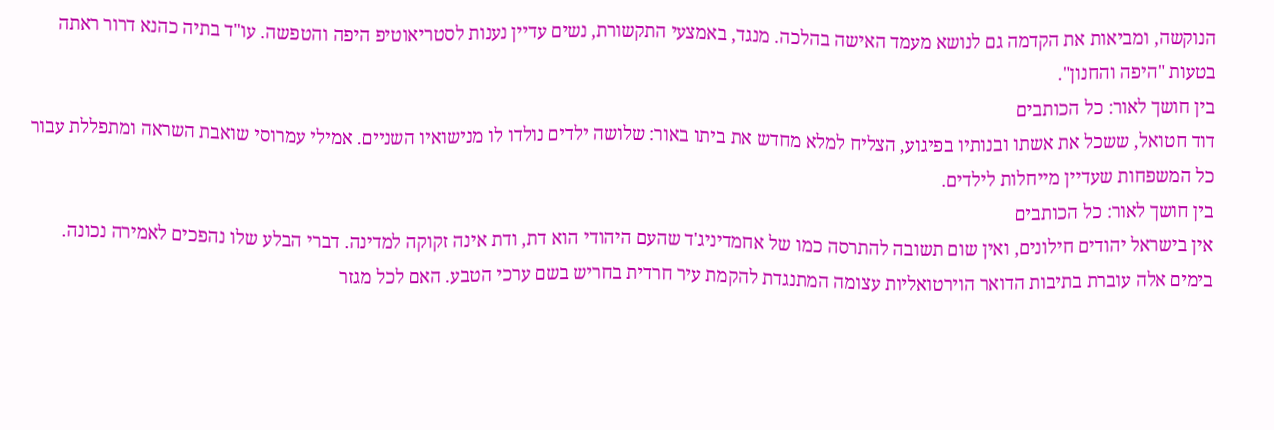הנוקשה, ומביאות את הקדמה גם לנושא מעמד האישה בהלכה. מנגד, באמצעי התקשורת, נשים עדיין נענות לסטריאוטיפ היפה והטפשה. עו"ד בתיה כהנא דרור ראתה בטעות "היפה והחנון".
בין חושך לאור: כל הכותבים
דוד חטואל, ששכל את אשתו ובנותיו בפיגוע, הצליח למלא מחדש את ביתו באור: שלושה ילדים נולדו לו מנישואיו השניים. אמילי עמרוסי שואבת השראה ומתפללת עבור כל המשפחות שעדיין מייחלות לילדים.
בין חושך לאור: כל הכותבים
אין בישראל יהודים חילונים, ואין שום תשובה להתרסה כמו של אחמדיניג'ד שהעם היהודי הוא דת, ודת אינה זקוקה למדינה. דברי הבלע שלו נהפכים לאמירה נכונה.
בימים אלה עוברת בתיבות הדואר הוירטואליות עצומה המתנגדת להקמת עיר חרדית בחריש בשם ערכי הטבע. האם לכל מגזר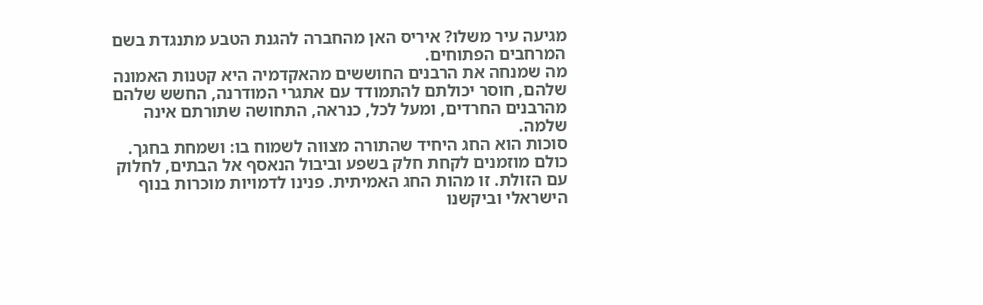מגיעה עיר משלו? איריס האן מהחברה להגנת הטבע מתנגדת בשם המרחבים הפתוחים.
מה שמנחה את הרבנים החוששים מהאקדמיה היא קטנות האמונה שלהם, חוסר יכולתם להתמודד עם אתגרי המודרנה, החשש שלהם מהרבנים החרדים, ומעל לכל, כנראה, התחושה שתורתם אינה שלמה.
סוכות הוא החג היחיד שהתורה מצווה לשמוח בו: ושמחת בחגך. כולם מוזמנים לקחת חלק בשפע וביבול הנאסף אל הבתים, לחלוק עם הזולת. זו מהות החג האמיתית. פנינו לדמויות מוכרות בנוף הישראלי וביקשנו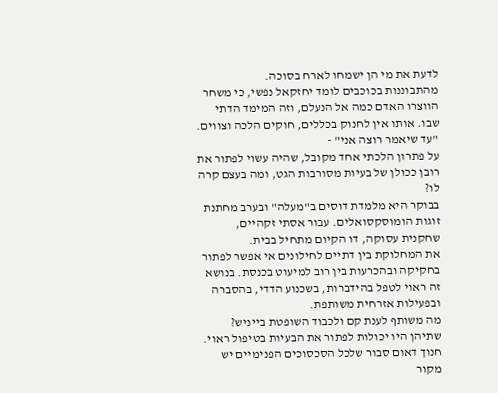לדעת את מי הן ישמחו לארח בסוכה.
מהתבוננות בכוכבים לומד יחזקאל נפשי, כי משחר הווצרו האדם כמה אל הנעלם, וזה המימד הדתי שבו. אותו אין לחנוק בכללים, חוקים הלכה וצווים.
"עד שיאמר רוצה אני" -
על פתרון הלכתי אחד מקובל, שהיה עשוי לפתור את רובן ככולן של בעיות מסורבות הגט, ומה בעצם קרה לו?
בבוקר היא מלמדת דוסים ב"מעלה" ובערב מחתנת זוגות הומוסקסואלים. עבור אסתי זקהיים, שחקנית עסוקה, דו הקיום מתחיל בבית.
את המחלוקת בין דתיים לחילונים אי אפשר לפתור בחקיקה ובהכרעות בין רוב למיעוט בכנסת. בנושא זה ראוי לטפל בהידברות, בשכנוע הדדי, בהסברה ובפעילות אזרחית משותפת.
מה משותף לענת קם ולכבוד השופטת בייניש? שתיהן היו יכולות לפתור את הבעיות בטיפול ראוי. חנוך דאום סבור שלכל הסכסוכים הפנימיים יש מקור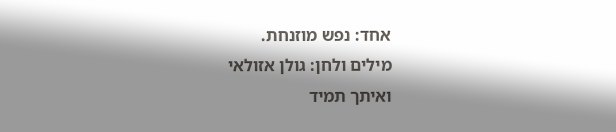אחד: נפש מוזנחת.
מילים ולחן: גולן אזולאי
ואיתך תמיד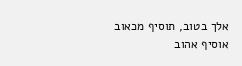אלך בטוב, תוסיף מכאוב אוסיף אהוב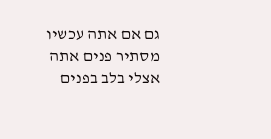גם אם אתה עכשיו מסתיר פנים אתה אצלי בלב בפנים